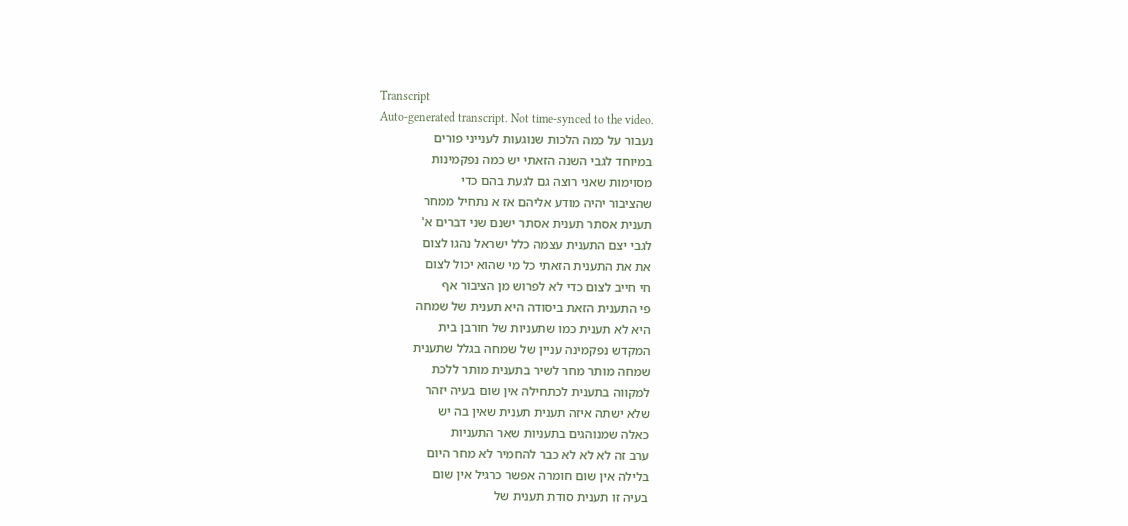Transcript
Auto-generated transcript. Not time-synced to the video.
נעבור על כמה הלכות שנוגעות לענייני פורים
במיוחד לגבי השנה הזאתי יש כמה נפקמינות
מסוימות שאני רוצה גם לגעת בהם כדי
שהציבור יהיה מודע אליהם אז א נתחיל ממחר
תענית אסתר תענית אסתר ישנם שני דברים א'
לגבי יצם התענית עצמה כלל ישראל נהגו לצום
את את התענית הזאתי כל מי שהוא יכול לצום
חי חייב לצום כדי לא לפרוש מן הציבור אף
פי התענית הזאת ביסודה היא תענית של שמחה
היא לא תענית כמו שתעניות של חורבן בית
המקדש נפקמינה עניין של שמחה בגלל שתענית
שמחה מותר מחר לשיר בתענית מותר ללכת
למקווה בתענית לכתחילה אין שום בעיה יזהר
שלא ישתה איזה תענית תענית שאין בה יש
כאלה שמנוהגים בתעניות שאר התעניות
ערב זה לא לא לא כבר להחמיר לא מחר היום
בלילה אין שום חומרה אפשר כרגיל אין שום
בעיה זו תענית סודת תענית של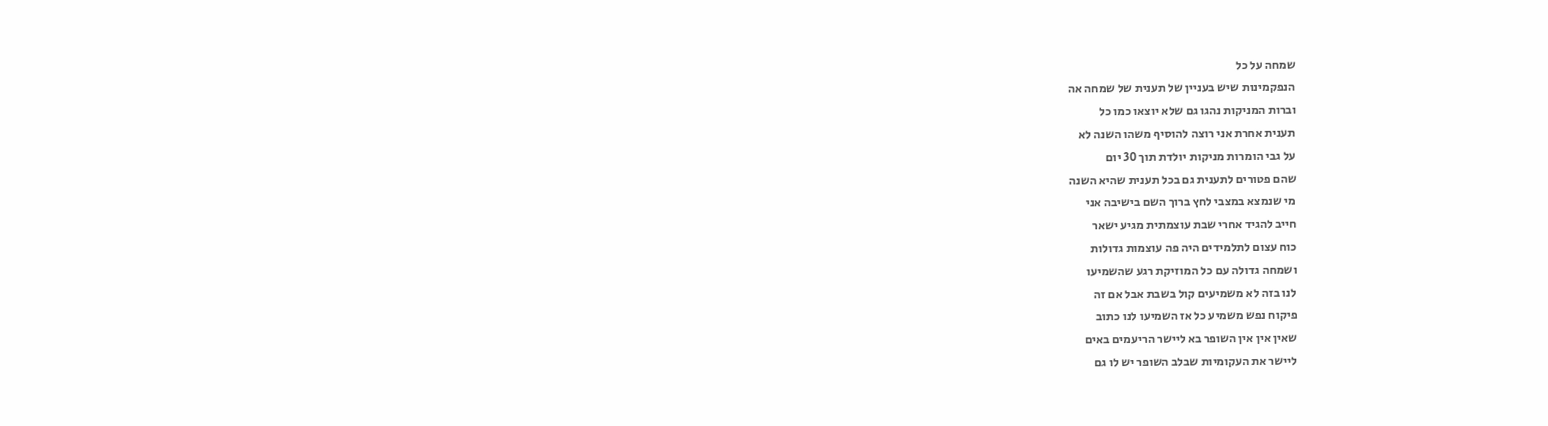שמחה על כל
הנפקמינות שיש בעניין של תענית של שמחה אה
וברות המניקות נהגו גם שלא יוצאו כמו כל
תענית אחרת אני רוצה להוסיף משהו השנה לא
על גבי הומרות מניקות יולדת תוך 30 יום
שהם פטורים לתענית גם בכל תענית שהיא השנה
מי שנמצא במצבי לחץ ברוך השם בישיבה אני
חייב להגיד אחרי שבת עוצמתית מגיע ישאר
כוח עצום לתלמידים היה פה עוצמות גדולות
ושמחה גדולה עם כל המוזיקת רגע שהשמיעו
לנו בזה לא משמיעים קול בשבת אבל אם זה
פיקוח נפש משמיע כל אז השמיעו לנו כתוב
שאין אין אין השופר בא ליישר הריעמים באים
ליישר את העקומיות שבלב השופר יש לו גם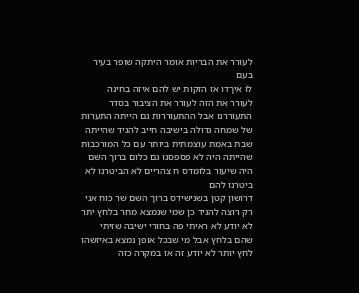לעורר את הבריות אומר היתקה שופר בעיר בעם
לו איךדו אז הזקות יש להם איזה בחינה
לעורר את הזה לעורר את הציבור בסדר
התעוררנו אבל ההתעוררות גם הייתה התערות
של שמחה גדולה בישיבה חייב להגיד שהייתה
שבת באמת עוצמתית ביותר עם כל המורכבות
שהייתה היה לא פספסנו גם כלום ברוך השם
היה שיעור בלומדס ח צהריים לא הביטרנו לא
ביטרנו להם
דרושון קטן בשנישידס ברוך השם שר כוח אני
רק רוצה להגיד כן שמי שנמצא מחר בלחץ יתר
לא יודע לא ראיתי פה בחורי ישיבה שזיתי
שהם בלחץ אבל מי שבכל אופן נמצא באיזשהו
לחץ יותר לא יודע זה אז במקרה כזה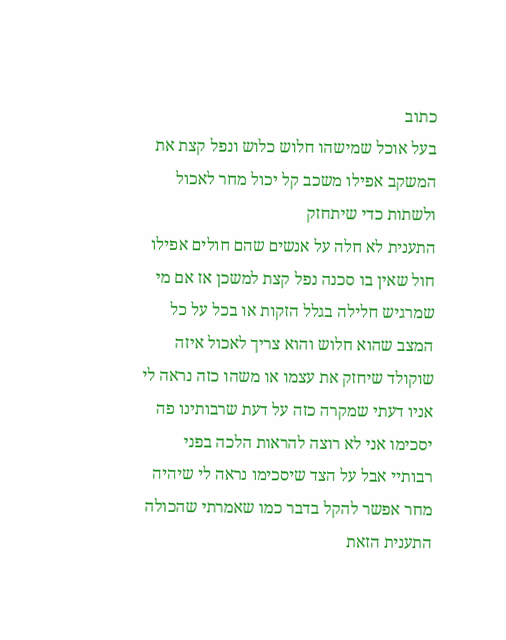כתוב
בעל אוכל שמישהו חלוש כלוש ונפל קצת את
המשקב אפילו משכב קל יכול מחר לאכול
ולשתות כדי שיתחזק
התענית לא חלה על אנשים שהם חולים אפילו
חול שאין בו סכנה נפל קצת למשכן אז אם מי
שמרגיש חלילה בגלל הזקות או בכל על כל
המצב שהוא חלוש והוא צריך לאכול איזה
שוקולד שיחזק את עצמו או משהו כזה נראה לי
אניו דעתי שמקרה כזה על דעת שרבותינו פה
יסכימו אני לא רוצה להראות הלכה בפני
רבותיי אבל על הצד שיסכימו נראה לי שיהיה
מחר אפשר להקל בדבר כמו שאמרתי שהכולה
התענית הזאת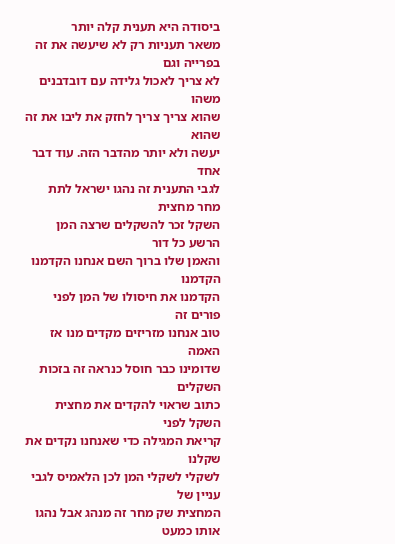ביסודה היא תענית קלה יותר
משאר תעניות רק לא שיעשה את זה בפרייה וגם
לא צריך לאכול גלידה עם דובדבנים משהו
שהוא צריך צריך לחזק את ליבו את זה שהוא
יעשה ולא יותר מהדבר הזה. עוד דבר אחד
לגבי התענית זה נהגו ישראל לתת מחר מחצית
השקל זכר להשקלים שרצה המן הרשע כל דור
והאמן שלו ברוך השם אנחנו הקדמנו הקדמנו
הקדמנו את חיסולו של המן לפני פורים זה
טוב אנחנו מזריזים מקדים מנו אז האמה
שדומינו כבר חוסל כנראה זה בזכות השקלים
כתוב שראוי להקדים את מחצית השקל לפני
קריאת המגילה כדי שאנחנו נקדים את שקלנו
לשקלי לשקלי המן לכן הלאמיס לגבי עניין של
המחצית שק מחר זה מנהג אבל נהגו אותו כמעט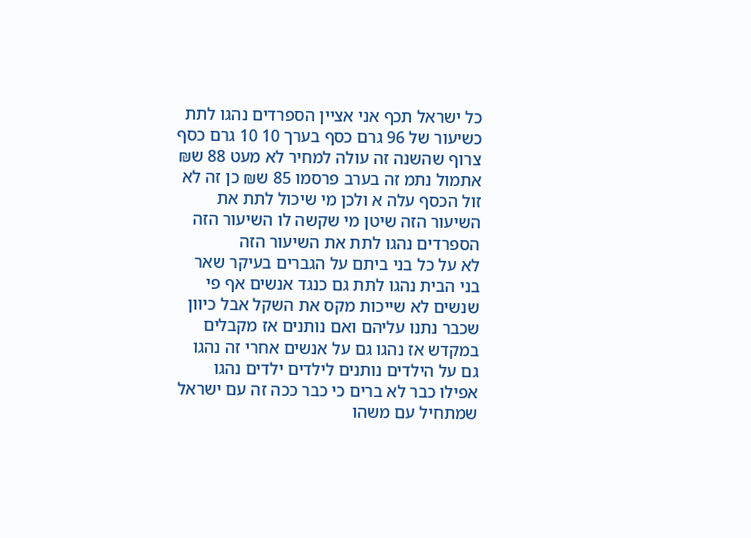כל ישראל תכף אני אציין הספרדים נהגו לתת
כשיעור של 96 גרם כסף בערך 10 10 גרם כסף
צרוף שהשנה זה עולה למחיר לא מעט 88 ש₪
אתמול נתמ זה בערב פרסמו 85 ש₪ כן זה לא
זול הכסף עלה א ולכן מי שיכול לתת את
השיעור הזה שיטן מי שקשה לו השיעור הזה
הספרדים נהגו לתת את השיעור הזה
לא על כל בני ביתם על הגברים בעיקר שאר
בני הבית נהגו לתת גם כנגד אנשים אף פי
שנשים לא שייכות מקס את השקל אבל כיוון
שכבר נתנו עליהם ואם נותנים אז מקבלים
במקדש אז נהגו גם על אנשים אחרי זה נהגו
גם על הילדים נותנים לילדים ילדים נהגו
אפילו כבר לא ברים כי כבר ככה זה עם ישראל
שמתחיל עם משהו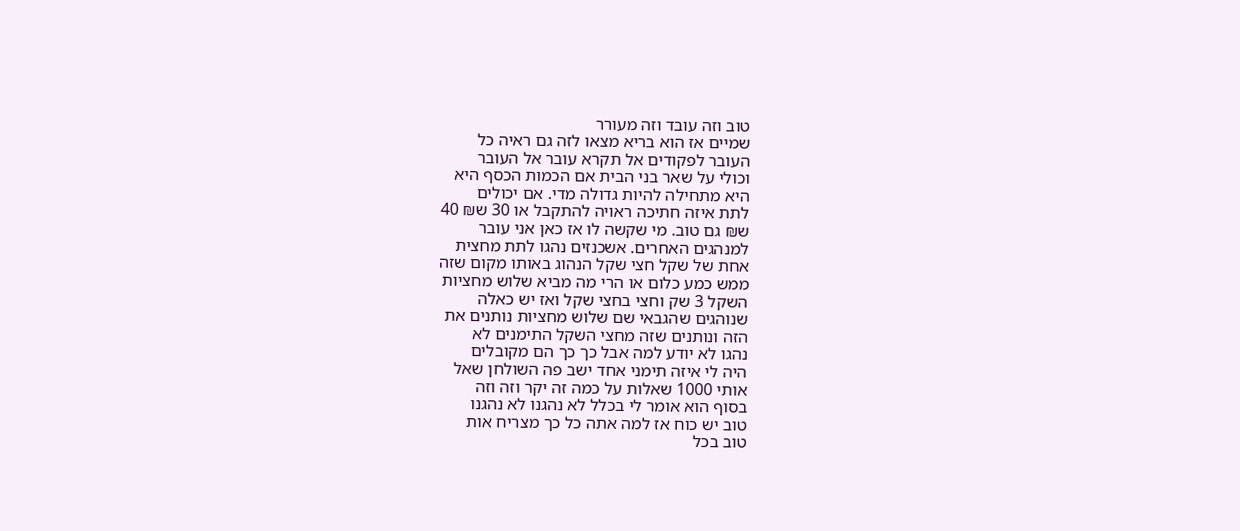טוב וזה עובד וזה מעורר
שמיים אז הוא בריא מצאו לזה גם ראיה כל
העובר לפקודים אל תקרא עובר אל העובר
וכולי על שאר בני הבית אם הכמות הכסף היא
היא מתחילה להיות גדולה מדי. אם יכולים
לתת איזה חתיכה ראויה להתקבל או 30 ש₪ 40
ש₪ גם טוב. מי שקשה לו אז כאן אני עובר
למנהגים האחרים. אשכנזים נהגו לתת מחצית
אחת של שקל חצי שקל הנהוג באותו מקום שזה
ממש כמע כלום או הרי מה מביא שלוש מחציות
השקל 3 שק וחצי בחצי שקל ואז יש כאלה
שנוהגים שהגבאי שם שלוש מחציות נותנים את
הזה ונותנים שזה מחצי השקל התימנים לא
נהגו לא יודע למה אבל כך כך הם מקובלים
היה לי איזה תימני אחד ישב פה השולחן שאל
אותי 1000 שאלות על כמה זה יקר וזה וזה
בסוף הוא אומר לי בכלל לא נהגנו לא נהגנו
טוב יש כוח אז למה אתה כל כך מצריח אות
טוב בכל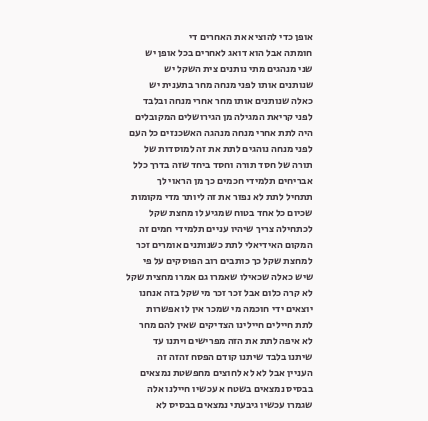אופן כדי להוציא את האחרים די
חומתה אבל הוא דואג לאחרים בכל אופן יש
שני מנהגים מתי נותנים צית השקל יש
שנותנים אותו לפני מנחה מחר בתענית יש
כאלה שנותנים אותו מחר אחרי מנחה ובלבד
לפני קריאת המגילה מן הגירושלים המקובלים
היה לתת אחרי מנחה מנהגה האשכנזים כל העם
לפני מנחה נוהגים לתת את זה למוסדות של
תורה של חסד תורה וחסד ביחד שזה בדרך כלל
אבריחים תלמידי חכמים כך מן הראוי לך
תתחיל לתת לא נפזר את זה ליותר מדי מקומות
שכיום כל אחד בטוח שמגיע לו מחצת שקל
לכתחילה צריך שיהיו עניים תלמידי חמים זה
המקום האידיאלי לתת כשנותנים אומרים זכר
למחצת שקל כך כותבים רוב הפוסקים על פי
שיש כאלה שכאילו שאמרו גם אמרו מחצית שקל
לא קרה כלום אבל זכר זכר מי שקל בזה אנחנו
יוצאים ידי חוכמה מי שמכר אין לו אפשרות
לתת חיילים חיילינו הצדיקים שאין להם מחר
לא איפה לתת את הזה מפרישים ויתנו עד
שיתנו בלבד שיתנו קודם הפסח זהזה זה
העניין אבל לא לא לחוצים מחפשטת נמצאים
בבסיס נמצאים בשטח א עכשיו חיילנו אלה
שגמרו עכשיו גיבעתי נמצאים בבסיס לא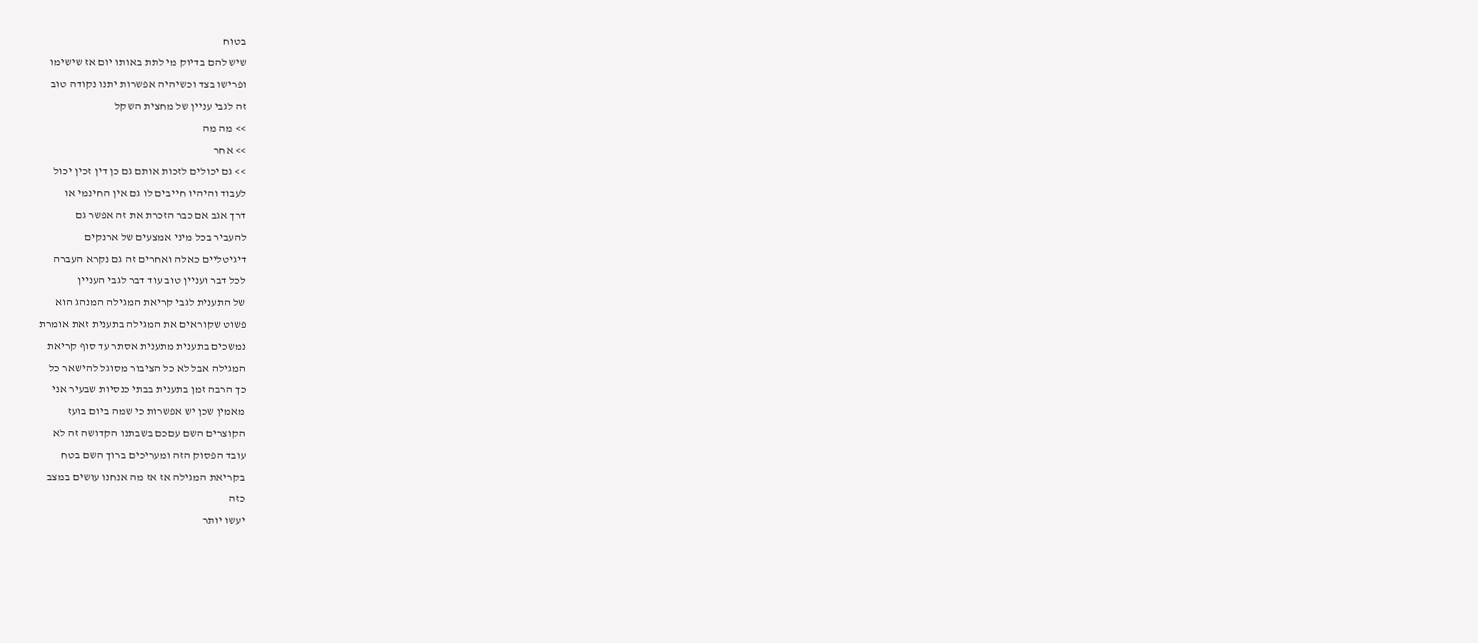בטוח
שיש להם בדיוק מי לתת באותו יום אז שישימו
ופרישו בצד וכשיהיה אפשרות יתנו נקודה טוב
זה לגבי עניין של מחצית השקל
>> מה מה
>> אחר
>> גם יכולים לזכות אותם גם כן דין זכין יכול
לעבוד והיהיו חייבים לו גם אין החינמי או
דרך אגב אם כבר הזכרת את זה אפשר גם
להעביר בכל מיני אמצעים של ארנקים
דיגיטליים כאלה ואחרים זה גם נקרא העברה
לכל דבר ועניין טוב עוד דבר לגבי העניין
של התענית לגבי קריאת המגילה המנהג הוא
פשוט שקוראים את המגילה בתענית זאת אומרת
נמשכים בתענית מתענית אסתר עד סוף קריאת
המגילה אבל לא כל הציבור מסוגל להישאר כל
כך הרבה זמן בתענית בבתי כנסיות שבעיר אני
מאמין שכן יש אפשרות כי שמה ביום בועז
הקוצרים השם עםכם בשבתנו הקדושה זה לא
עובד הפסוק הזה ומעריכים ברוך השם בטח
בקריאת המגילה אז אז מה אנחנו עושים במצב
כזה
יעשו יותר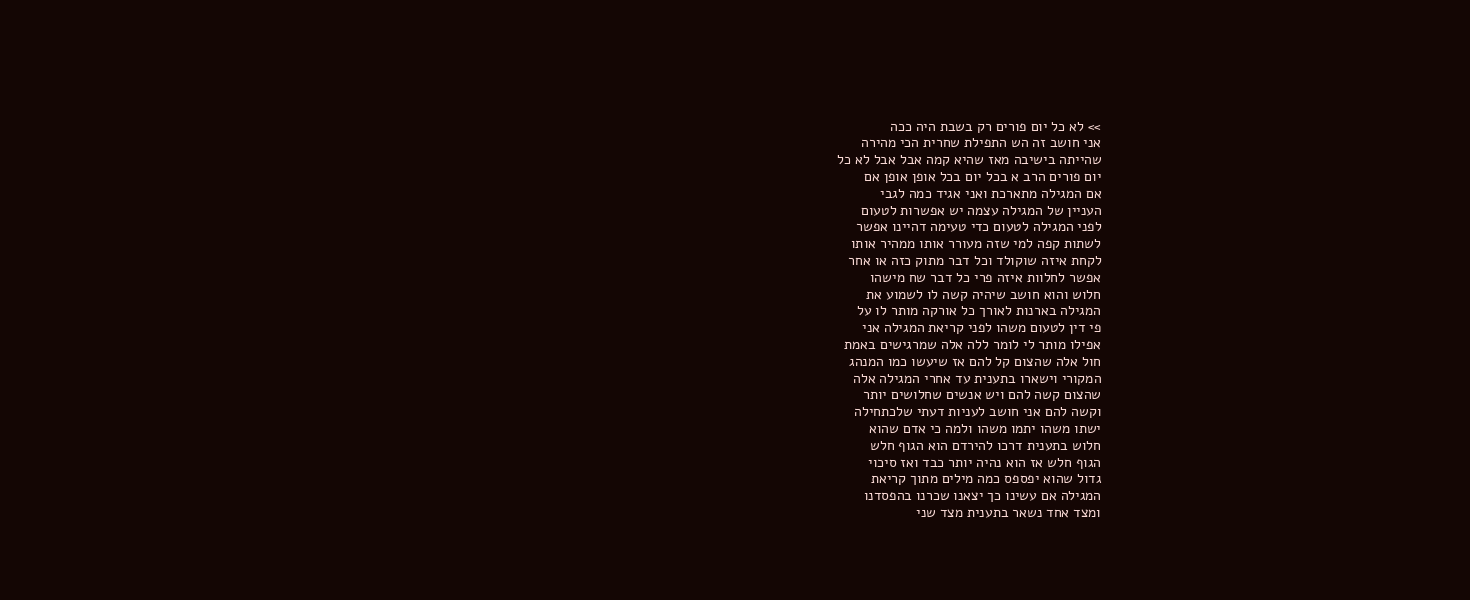>> לא כל יום פורים רק בשבת היה ככה
אני חושב זה הש התפילת שחרית הכי מהירה
שהייתה בישיבה מאז שהיא קמה אבל אבל לא כל
יום פורים הרב א בכל יום בכל אופן אופן אם
אם המגילה מתארכת ואני אגיד כמה לגבי
העניין של המגילה עצמה יש אפשרות לטעום
לפני המגילה לטעום כדי טעימה דהיינו אפשר
לשתות קפה למי שזה מעורר אותו ממהיר אותו
לקחת איזה שוקולד וכל דבר מתוק כזה או אחר
אפשר לחלוות איזה פרי כל דבר שח מישהו
חלוש והוא חושב שיהיה קשה לו לשמוע את
המגילה בארנות לאורך כל אורקה מותר לו על
פי דין לטעום משהו לפני קריאת המגילה אני
אפילו מותר לי לומר ללה אלה שמרגישים באמת
חול אלה שהצום קל להם אז שיעשו כמו המנהג
המקורי וישארו בתענית עד אחרי המגילה אלה
שהצום קשה להם ויש אנשים שחלושים יותר
וקשה להם אני חושב לעניות דעתי שלכתחילה
ישתו משהו יתמו משהו ולמה כי אדם שהוא
חלוש בתענית דרכו להירדם הוא הגוף חלש
הגוף חלש אז הוא נהיה יותר כבד ואז סיכוי
גדול שהוא יפספס כמה מילים מתוך קריאת
המגילה אם עשינו כך יצאנו שכרנו בהפסדנו
ומצד אחד נשאר בתענית מצד שני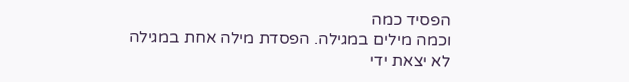הפסיד כמה
וכמה מילים במגילה. הפסדת מילה אחת במגילה
לא יצאת ידי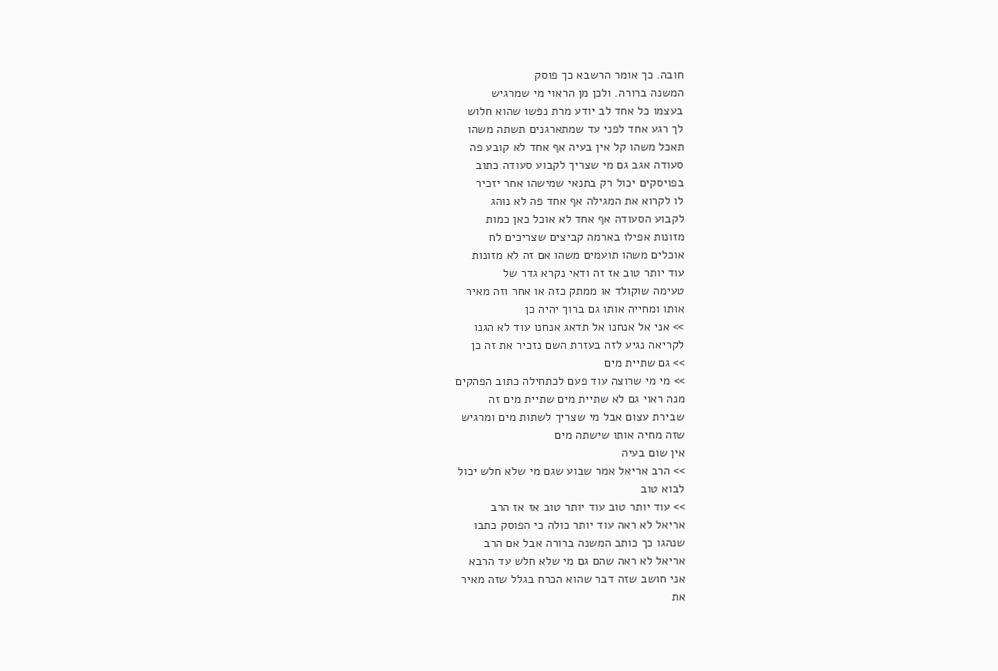חובה. כך אומר הרשבא כך פוסק
המשנה ברורה. ולכן מן הראוי מי שמרגיש
בעצמו כל אחד לב יודע מרת נפשו שהוא חלוש
לך רגע אחד לפני עד שמתארגנים תשתה משהו
תאכל משהו קל אין בעיה אף אחד לא קובע פה
סעודה אגב גם מי שצריך לקבוע סעודה כתוב
בפויסקים יכול רק בתנאי שמישהו אחר יזכיר
לו לקרוא את המגילה אף אחד פה לא נוהג
לקבוע הסעודה אף אחד לא אוכל כאן כמות
מזונות אפילו בארמה קביצים שצריכים לח
אוכלים משהו תועמים משהו אם זה לא מזונות
עוד יותר טוב אז זה ודאי נקרא גדר של
טעימה שוקולד או ממתק כזה או אחר וזה מאיר
אותו ומחייה אותו גם ברוך יהיה כן
>> אני אל אנחנו אל תדאג אנחנו עוד לא הגנו
לקריאה נגיע לזה בעזרת השם נזכיר את זה כן
>> גם שתיית מים
>> מי מי שרוצה עוד פעם לכתחילה כתוב הפהקים
מנה ראוי גם לא שתיית מים שתיית מים זה
שבירת עצום אבל מי שצריך לשתות מים ומרגיש
שזה מחיה אותו שישתה מים
אין שום בעיה
>> הרב אריאל אמר שבוע שגם מי שלא חלש יכול
לבוא טוב
>> עוד יותר טוב עוד יותר טוב אז אז הרב
אריאל לא ראה עוד יותר כולה כי הפוסק כתבו
שנהגו כך כותב המשנה ברורה אבל אם הרב
אריאל לא ראה שהם גם מי שלא חלש עד הרבא
אני חושב שזה דבר שהוא הכרח בגלל שזה מאיר
את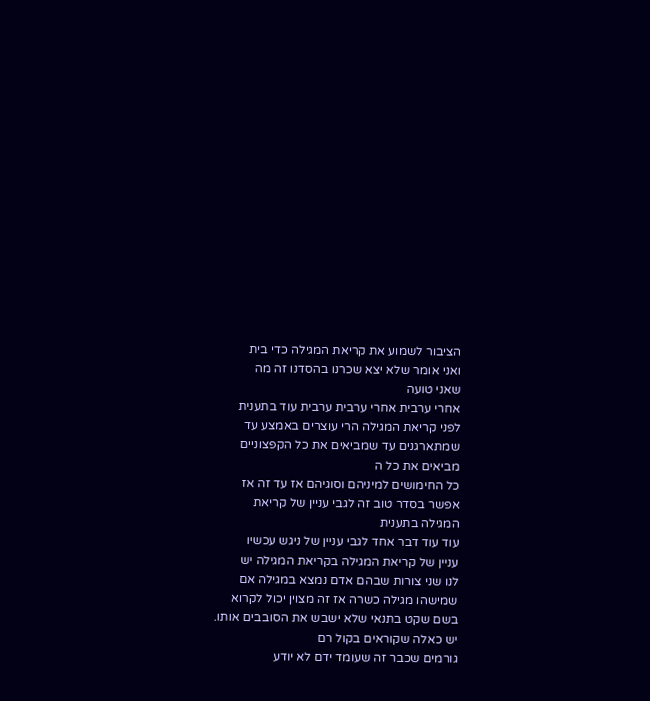הציבור לשמוע את קריאת המגילה כדי בית
ואני אומר שלא יצא שכרנו בהסדנו זה מה
שאני טועה
אחרי ערבית אחרי ערבית ערבית עוד בתענית
לפני קריאת המגילה הרי עוצרים באמצע עד
שמתארגנים עד שמביאים את כל הקפצוניים
מביאים את כל ה
כל החימושים למיניהם וסוגיהם אז עד זה אז
אפשר בסדר טוב זה לגבי עניין של קריאת
המגילה בתענית
עוד עוד דבר אחד לגבי עניין של ניגש עכשיו
עניין של קריאת המגילה בקריאת המגילה יש
לנו שני צורות שבהם אדם נמצא במגילה אם
שמישהו מגילה כשרה אז זה מצוין יכול לקרוא
בשם שקט בתנאי שלא ישבש את הסובבים אותו.
יש כאלה שקוראים בקול רם
גורמים שכבר זה שעומד ידם לא יודע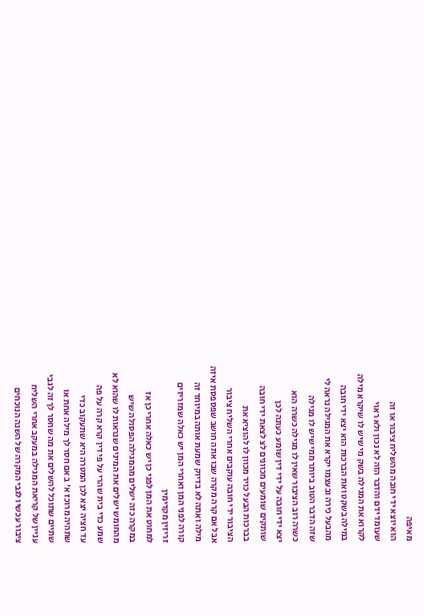מאיפה
הוא יוצא ידי חובה מהשליח ציבור או זה
שעומד ידם והדבר הזה לא נכון ולא ראוי
לקרוא את המגילה בשק מי שיש לו שיקרא מילה
במילה בשקט ואת הברכות הוא יצא ידי חובה
מהבעל כירה ובעצמו יקרא את המגילה נראה לי
שזה הדבר הטוב ביותר ממי שיש לו מגילה
כשרה רוב הציבור שאין לו מגילה כשרה הוא
יצא ידי חובה על ידי דין שומע כעונה לכן
שותקים שומעים מכוונים לצ לצאת ידי חובה
בברכות הבעל כויר מכוון לו להוציא את
הציבור ידי חובה עוקבים אחרי השליח ציבור
אבל אם קרה מקרה שבו אתה חושב שפספסת איזה
מילה ואתה לא בדיוק שמעת אותה במיוחד זה
קורה לפני המן ואחרי המן יש כאלה שמזריזים
זריזין מקדימין
למחוט את המן לפני כן יש כאלה אחרי כן אז
במקרה כזה ישלים מהמגילה הפסולה שיש
מהחומש ישלים את המינים שנראות לו שהוא לא
שמע כדי בית שהרי על פי דין קרא קרה על פה
עד חציה יצא לכן המטרה היא שתעקוב כדי
שתהיה מרוכז א' ב אם חסר לך מילה אחת או
שתיים שתוכל להשלים את מה שחסר לך זה לגבי
עניין של קריאת המגילה במעקב אחרי השליח
ציבור עכשיו לגבי המקרה של השנה הנוכחים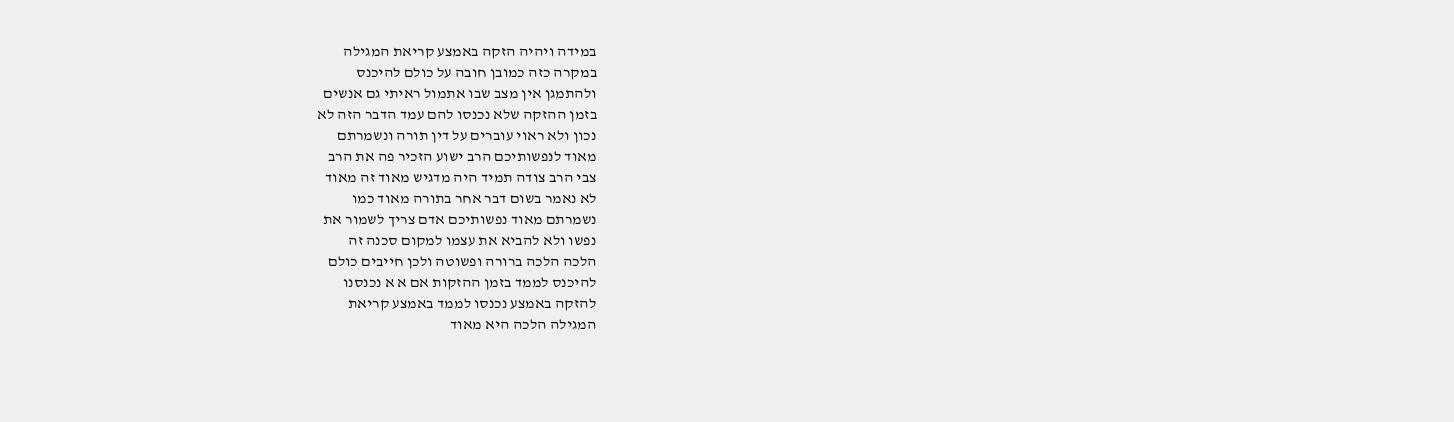במידה ויהיה הזקה באמצע קריאת המגילה
במקרה כזה כמובן חובה על כולם להיכנס
ולהתמגן אין מצב שבו אתמול ראיתי גם אנשים
בזמן ההזקה שלא נכנסו להם עמד הדבר הזה לא
נכון ולא ראוי עוברים על דין תורה ונשמרתם
מאוד לנפשותיכם הרב ישוע הזכיר פה את הרב
צבי הרב צודה תמיד היה מדגיש מאוד זה מאוד
לא נאמר בשום דבר אחר בתורה מאוד כמו
נשמרתם מאוד נפשותיכם אדם צריך לשמור את
נפשו ולא להביא את עצמו למקום סכנה זה
הלכה הלכה ברורה ופשוטה ולכן חייבים כולם
להיכנס לממד בזמן ההזקות אם א א נכנסנו
להזקה באמצע נכנסו לממד באמצע קריאת
המגילה הלכה היא מאוד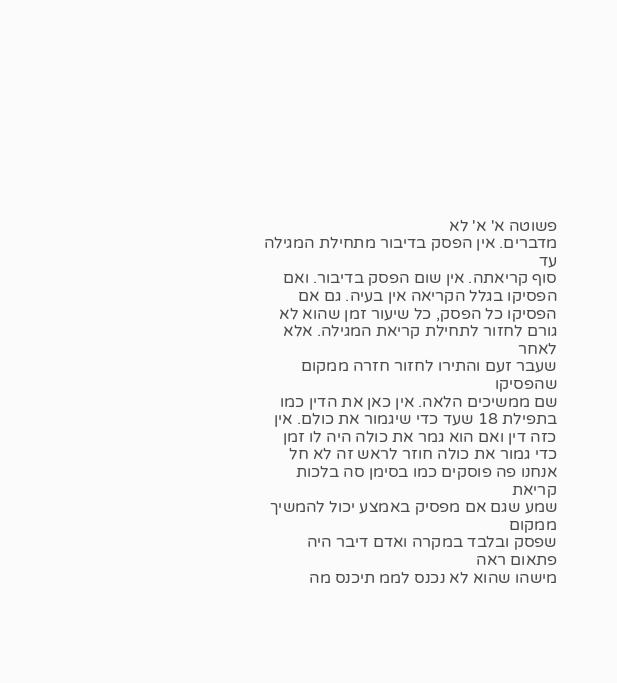פשוטה א' א' לא
מדברים. אין הפסק בדיבור מתחילת המגילה עד
סוף קריאתה. אין שום הפסק בדיבור. ואם
הפסיקו בגלל הקריאה אין בעיה. גם אם
הפסיקו כל הפסק, כל שיעור זמן שהוא לא
גורם לחזור לתחילת קריאת המגילה. אלא לאחר
שעבר זעם והתירו לחזור חזרה ממקום שהפסיקו
שם ממשיכים הלאה. אין כאן את הדין כמו
בתפילת 18 שעד כדי שיגמור את כולם. אין
כזה דין ואם הוא גמר את כולה היה לו זמן
כדי גמור את כולה חוזר לראש זה לא חל
אנחנו פה פוסקים כמו בסימן סה בלכות קריאת
שמע שגם אם מפסיק באמצע יכול להמשיך ממקום
שפסק ובלבד במקרה ואדם דיבר היה פתאום ראה
מישהו שהוא לא נכנס לממ תיכנס מה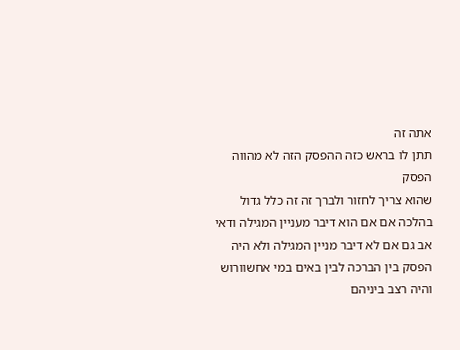אתה זה
תתן לו בראש כזה ההפסק הזה לא מהווה הפסק
שהוא צריך לחזור ולברך זה זה כלל גדול
בהלכה אם אם הוא דיבר מעניין המגילה ודאי
אב גם אם לא דיבר מניין המגילה ולא היה
הפסק בין הברכה לבין באים במי אחשוורוש
והיה רצב ביניהם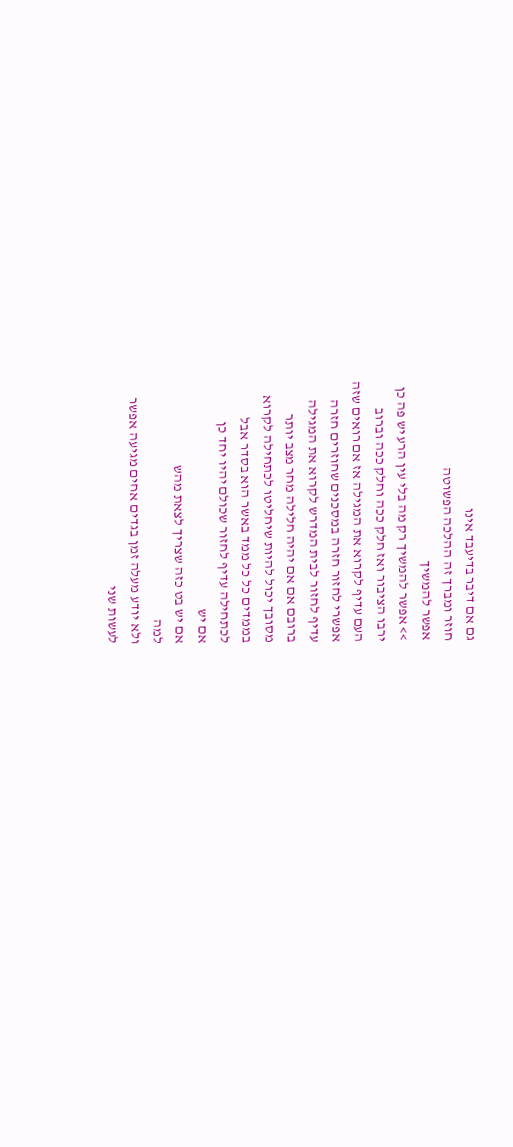גם אם דיבר בדיעבד אינו
חוזר ומברך זה ההלכה הפשוטה
אפשר להמשיך
>> אפשר להמשיך רק מה בלי עין הרע יש פה כן
ירבו הציבור ואז חלק ככה וחלק ככה וברוב
העם עדיף לקרוא את המגילה אז אם רואים שזה
אפשרי לחזור חזרה במסכנים שחוזרים חזרה
עדיף לחזור לבית המדרש לקרוא את המגילה
ברובם אם אם יהיה חלילה מחר מצב יותר
מסובך יכול להיות שיחליטו לכתחילה לקרוא
בממדים כל כל ממד באשר הוא בסדר אבל
לכתחילה עדיף לחזור שכולם יהיו יחד כן
אם יש
אם יש בט כזה שצריך לצאת מהש
למה
ולא יודע מעלה זמן בגדים אחים מגיעה אפשר
לעשות שני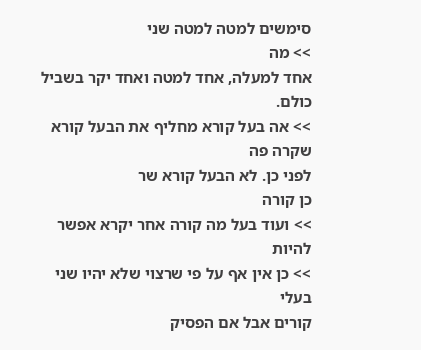סימשים למטה למטה שני
>> מה
אחד למעלה, אחד למטה ואחד יקר בשביל כולם.
>> אה בעל קורא מחליף את הבעל קורא שקרה פה
לפני כן. לא הבעל קורא שר
כן קורה
>> ועוד בעל מה קורה אחר יקרא אפשר להיות
>> כן אין אף על פי שרצוי שלא יהיו שני בעלי
קורים אבל אם הפסיק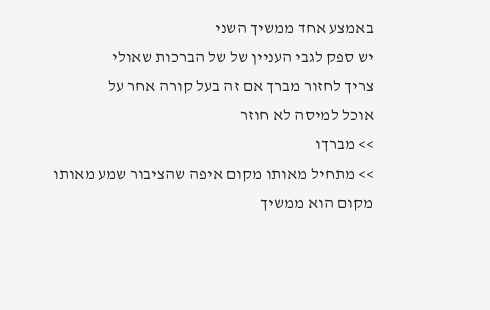באמצע אחד ממשיך השני
יש ספק לגבי העניין של של הברכות שאולי
צריך לחזור מברך אם זה בעל קורה אחר על
אוכל למיסה לא חוזר
>> מברךו
>> מתחיל מאותו מקום איפה שהציבור שמע מאותו
מקום הוא ממשיך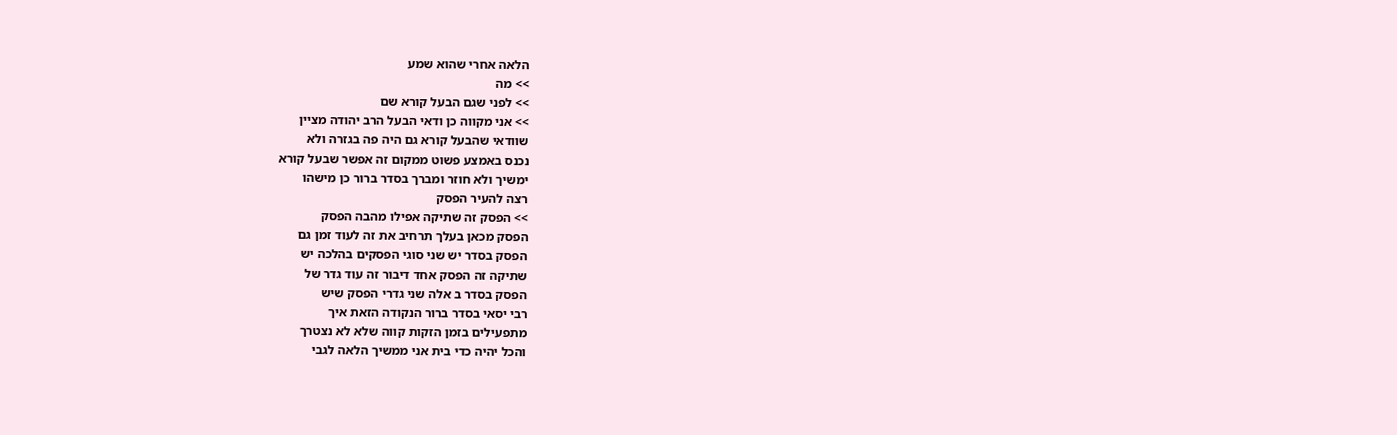הלאה אחרי שהוא שמע
>> מה
>> לפני שגם הבעל קורא שם
>> אני מקווה כן ודאי הבעל הרב יהודה מציין
שוודאי שהבעל קורא גם היה פה בגזרה ולא
נכנס באמצע פשוט ממקום זה אפשר שבעל קורא
ימשיך ולא חוזר ומברך בסדר ברור כן מישהו
רצה להעיר הפסק
>> הפסק זה שתיקה אפילו מהבה הפסק
הפסק מכאן בעלך תרחיב את זה לעוד זמן גם
הפסק בסדר יש שני סוגי הפסקים בהלכה יש
שתיקה זה הפסק אחד דיבור זה עוד גדר של
הפסק בסדר ב אלה שני גדרי הפסק שיש
רבי יסאי בסדר ברור הנקודה הזאת איך
מתפעילים בזמן הזקות קווה שלא לא נצטרך
והכל יהיה כדי בית אני ממשיך הלאה לגבי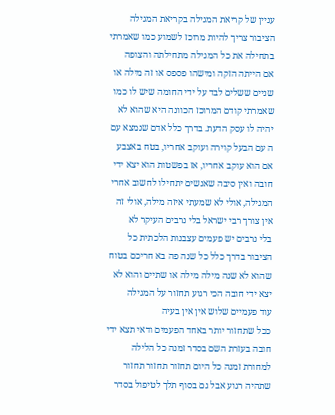עניין של קריאת המגילה בקריאת המגילה
הציבור צריך להיות מרוכז לשמוע כמו שאמרתי
בתחילה את כל המגילה מתחילתה והצופה
אם הייתה הזקה ומישהו פספס או זה מילה או
שניים ששלים לבד על ידי החומה שיש לו כמו
שאמרתי קודם המרוכז הכוונה היא שהוא לא
יהיה לו עסק הדעת. בדרך כלל אדם שנמצא עם
ה עם הבעל קוירה ועוקב אחריו, בטח באצבע
אם הוא עוקב אחריו, אז בפשטות הוא יצא ידי
חובה ואין סיבה שאנשים יתחילו לחשוב אחרי
המגילה, אולי לא שמעתי איזה מילה, אולי זה
אין צורך רבי ישראל בלי נרבים העיקר לא
בלי נרבים יש פעמים עצבנות הלכתית כל
הציבור בדרך כלל כל שנה פה בא חריכם בטוח
שהוא לא שנה מילה מילה או שתיים והוא לא
יצא ידי חובה הכי רגוע תחזור על המגילה
עוד פעמיים שלוש אין אין בעיה
ככל שתחזור יותר באחד הפעמים ודאי תצא ידי
חובה בעזרת השם בסדר זמנה כל הלילה
למחורת זמנה כל היום תחזור תחזור תחזור
שתהיה רגוע אבל גם בסוף תלך לטיפול בסדר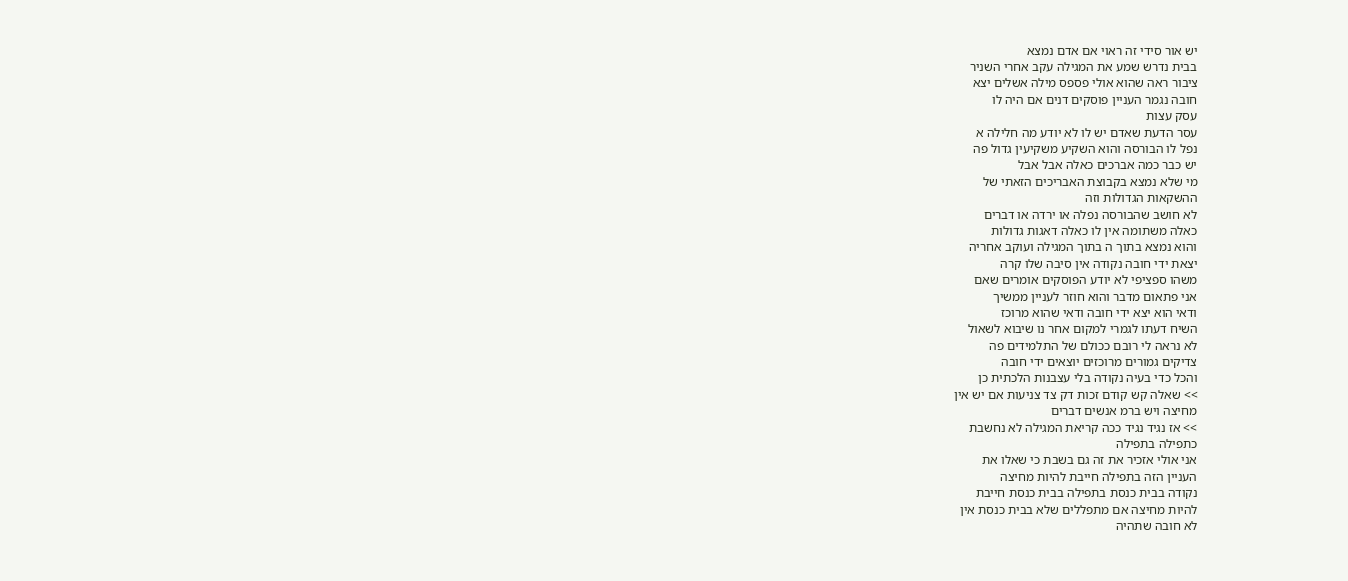יש אור סידי זה ראוי אם אדם נמצא
בבית נדרש שמע את המגילה עקב אחרי השניר
ציבור ראה שהוא אולי פספס מילה אשלים יצא
חובה נגמר העניין פוסקים דנים אם היה לו
עסק עצות
עסר הדעת שאדם יש לו לא יודע מה חלילה א
נפל לו הבורסה והוא השקיע משקיעין גדול פה
יש כבר כמה אברכים כאלה אבל אבל
מי שלא נמצא בקבוצת האבריכים הזאתי של
ההשקאות הגדולות וזה
לא חושב שהבורסה נפלה או ירדה או דברים
כאלה משתומה אין לו כאלה דאגות גדולות
והוא נמצא בתוך ה בתוך המגילה ועוקב אחריה
יצאת ידי חובה נקודה אין סיבה שלו קרה
משהו ספציפי לא יודע הפוסקים אומרים שאם
אני פתאום מדבר והוא חוזר לעניין ממשיך
ודאי הוא יצא ידי חובה ודאי שהוא מרוכז
השיח דעתו לגמרי למקום אחר נו שיבוא לשאול
לא נראה לי רובם ככולם של התלמידים פה
צדיקים גמורים מרוכזים יוצאים ידי חובה
והכל כדי בעיה נקודה בלי עצבנות הלכתית כן
>> שאלה קש קודם זכות דק צד צניעות אם יש אין
מחיצה ויש ברמ אנשים דברים
>> אז נגיד נגיד ככה קריאת המגילה לא נחשבת
כתפילה בתפילה
אני אולי אזכיר את זה גם בשבת כי שאלו את
העניין הזה בתפילה חייבת להיות מחיצה
נקודה בבית כנסת בתפילה בבית כנסת חייבת
להיות מחיצה אם מתפללים שלא בבית כנסת אין
לא חובה שתהיה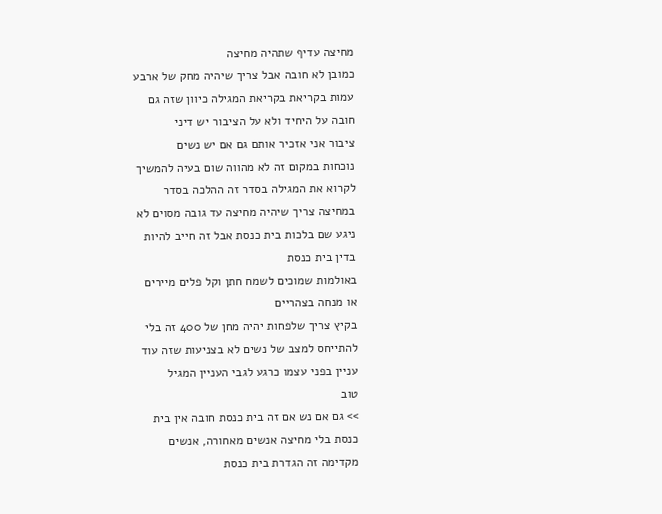מחיצה עדיף שתהיה מחיצה
כמובן לא חובה אבל צריך שיהיה מחק של ארבע
עמות בקריאת בקריאת המגילה כיוון שזה גם
חובה על היחיד ולא על הציבור יש דיני
ציבור אני אזכיר אותם גם אם יש נשים
נוכחות במקום זה לא מהווה שום בעיה להמשיך
לקרוא את המגילה בסדר זה ההלכה בסדר
במחיצה צריך שיהיה מחיצה עד גובה מסוים לא
ניגע שם בלכות בית כנסת אבל זה חייב להיות
בדין בית כנסת
באולמות שמוכים לשמח חתן וקל פלים מיירים
או מנחה בצהריים
בקיץ צריך שלפחות יהיה מחן של 400 זה בלי
להתייחס למצב של נשים לא בצניעות שזה עוד
עניין בפני עצמו כרגע לגבי העניין המגיל
טוב
>> גם אם נש אם זה בית כנסת חובה אין בית
כנסת בלי מחיצה אנשים מאחורה, אנשים
מקדימה זה הגדרת בית כנסת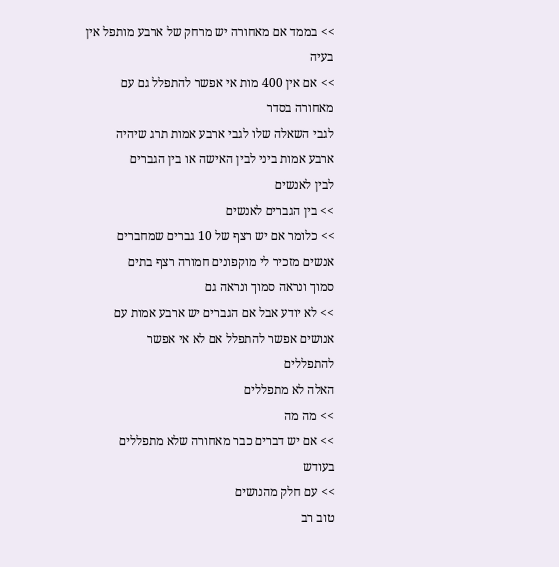>> בממד אם מאחורה יש מרחק של ארבע מותפל אין
בעיה
>> אם אין 400 מות אי אפשר להתפלל גם עם
מאחורה בסדר
לגבי השאלה שלו לגבי ארבע אמות תרג שיהיה
ארבע אמות ביני לבין האישה או בין הגברים
לבין לאנשים
>> בין הגברים לאנשים
>> כלומר אם יש רצף של 10 גברים שמחברים
אנשים מזכיר לי מוקפונים חמורה רצף בתים
סמוך ונראה סמוך ונראה גם
>> לא יודע אבל אם הגברים יש ארבע אמות עם
אנושים אפשר להתפלל אם לא אי אפשר
להתפללים
האלה לא מתפללים
>> מה מה
>> אם יש דברים כבר מאחורה שלא מתפללים
בעודש
>> עם חלק מהנושים
טוב רב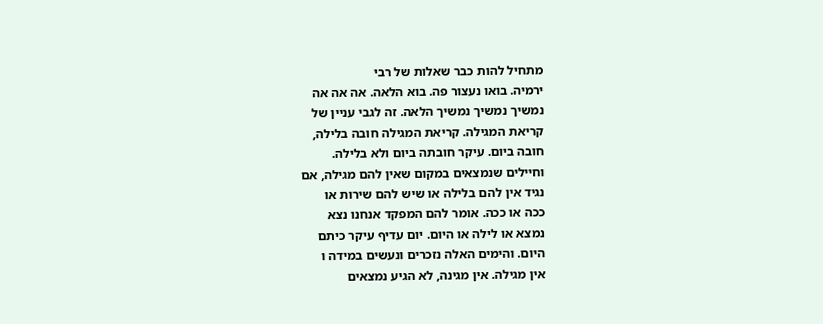מתחיל להות כבר שאלות של רבי
ירמיה. בואו נעצור פה. בוא הלאה. אה אה אה
נמשיך נמשיך נמשיך הלאה. זה לגבי עניין של
קריאת המגילה. קריאת המגילה חובה בלילה,
חובה ביום. עיקר חובתה ביום ולא בלילה.
וחיילים שנמצאים במקום שאין להם מגילה, אם
נגיד אין להם בלילה או שיש להם שירות או
ככה או ככה. אומר להם המפקד אנחנו נצא
נמצא או לילה או היום. יום עדיף עיקר כיתם
היום. והימים האלה נזכרים ונעשים במידה ו
אין מגילה. אין מגינה, לא הגיע נמצאים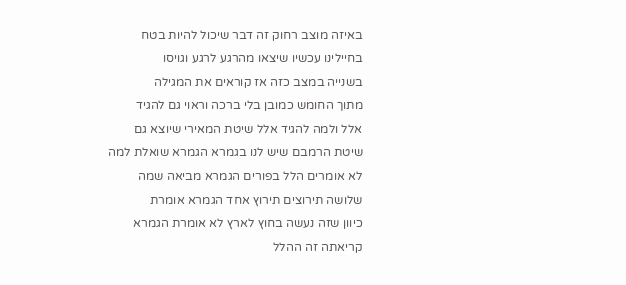באיזה מוצב רחוק זה דבר שיכול להיות בטח
בחיילינו עכשיו שיצאו מהרגע לרגע וגויסו
בשנייה במצב כזה אז קוראים את המגילה
מתוך החומש כמובן בלי ברכה וראוי גם להגיד
אלל ולמה להגיד אלל שיטת המאירי שיוצא גם
שיטת הרמבם שיש לנו בגמרא הגמרא שואלת למה
לא אומרים הלל בפורים הגמרא מביאה שמה
שלושה תירוצים תירוץ אחד הגמרא אומרת
כיוון שזה נעשה בחוץ לארץ לא אומרת הגמרא
קריאתה זה ההלל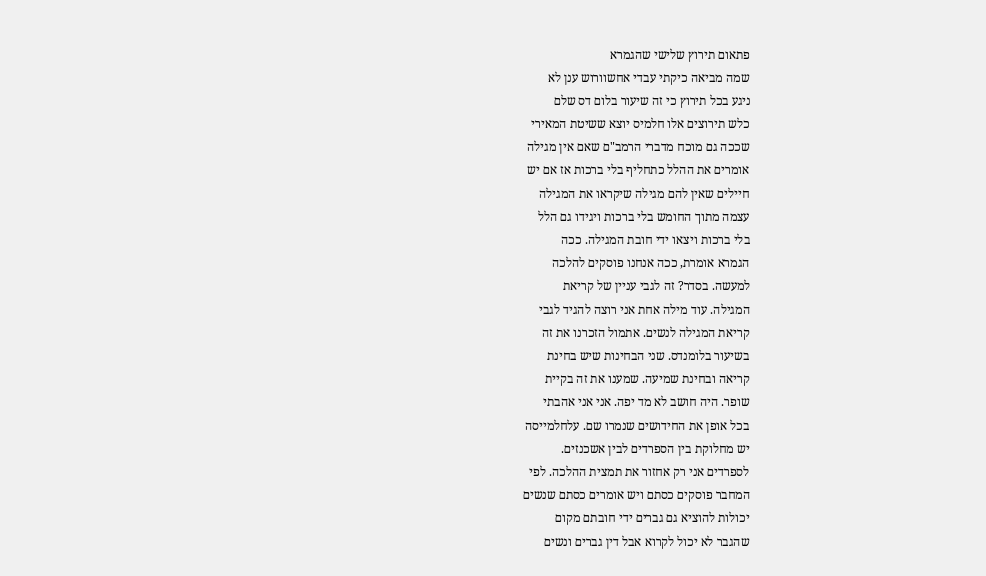פתאום תירוץ שלישי שהגמרא
שמה מביאה כיקתי עבדי אחשוורוש ענן לא
ניגע בכל תירוץ כי זה שיעור בלום דס שלם
כלש תירוצים אלו חלמיס יוצא ששיטת המאירי
שככה גם מוכח מדברי הרמב"ם שאם אין מגילה
אומרים את ההלל כתחליף בלי ברכות אז אם יש
חיילים שאין להם מגילה שיקראו את המגילה
עצמה מתוך החומש בלי ברכות ויגידו גם הלל
בלי ברכות ויצאו ידי חובת המגילה. ככה
הגמרא אומרת, ככה אנחנו פוסקים להלכה
למעשה. בסדר? זה לגבי עניין של קריאת
המגילה. עוד מילה אחת אני רוצה להגיד לגבי
קריאת המגילה לנשים. אתמול הזכרנו את זה
בשיעור בלומנדס. שני הבחינות שיש בחינת
קריאה ובחינת שמיעה. שמענו את זה בקיית
שופר. היה חושב לא מד יפה. אני אני אהבתי
בכל אופן את החידושים שנמרו שם. עלחלמייסה
יש מחלוקת בין הספרדים לבין אשכנזים.
לספרדים אני רק אחזור את תמצית ההלכה. לפי
המחבר פוסקים כסתם ויש אומרים כסתם שנשים
יכולות להוציא גם גברים ידי חובתם מקום
שהגבר לא יכול לקרוא אבל דין גברים ונשים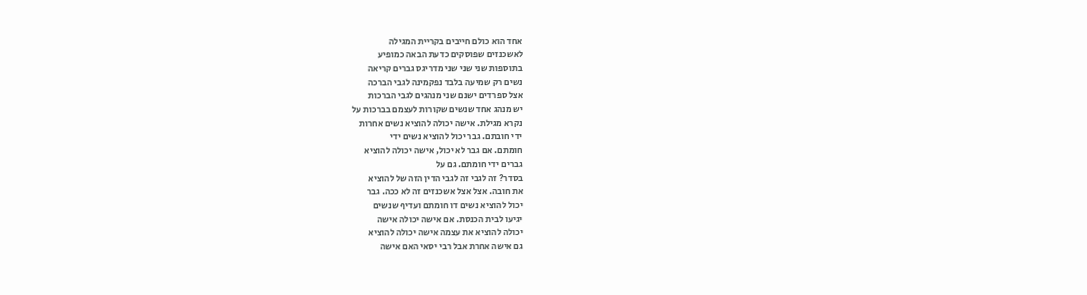אחד הוא כולם חייבים בקריית המגילה
לאשכנזים שפוסקים כדעת הבאה כמופיע
בתוספות שני שני שני מדריגס גברים קריאה
נשים רק שמיעה בלבד נפקמינה לגבי הברכה
אצל ספרדים ישנם שני מנהגים לגבי הברכות
יש מנהג אחד שנשים שקורות לעצמם בברכות על
נקרא מגילת. אישה יכולה להוציא נשים אחרות
ידי חובתם. גבר יכול להוציא נשים ידי
חומתם. אם גבר לא יכול, אישה יכולה להוציא
גברים ידי חומתם. גם על
בסדר? זה לגבי זה לגבי הדין הזה של להוציא
את חובה. אצל אצל אשכנזים זה לא ככה. גבר
יכול להוציא נשים דו חומתם ועדיף שנשים
יגיעו לבית הכנסת. אם אישה יכולה אישה
יכולה להוציא את עצמה אישה יכולה להוציא
גם אישה אחרת אבל רבי יסאי האם אישה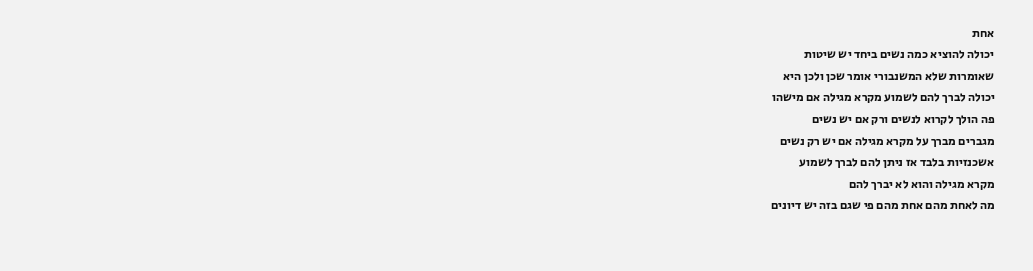אחת
יכולה להוציא כמה נשים ביחד יש שיטות
שאומרות שלא המשנבורי אומר שכן ולכן היא
יכולה לברך להם לשמוע מקרא מגילה אם מישהו
פה הולך לקרוא לנשים ורק אם יש נשים
מגברים מברך על מקרא מגילה אם יש רק נשים
אשכנזיות בלבד אז ניתן להם לברך לשמוע
מקרא מגילה והוא לא יברך להם
מה לאחת מהם אחת מהם פי שגם בזה יש דיונים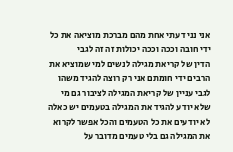אני נני דעתי אחת מהם מברכת מוציאה את כל
ידי חובה וככה וככה יכולות זה זה לגבי
הדין של קריאת מגילה לנשים למי שמוציא את
הרבים ידי חומתם אני רק רוצה להגיד משהו
לגבי עניין של קריאת המגילה לציבור גם מי
שלא יודע להגיד את המגילה בטעמים יש כאלה
לא יודעים את כל הטעמים והכל אפשר לקרוא
את המגילה גם בלי טעמים מדובר על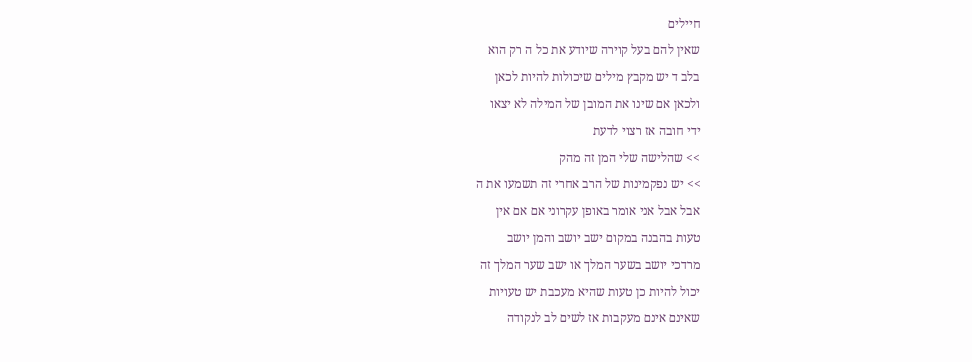חיילים
שאין להם בעל קוירה שיודע את כל ה רק הוא
בלב ד יש מקבץ מילים שיכולות להיות לכאן
ולכאן אם שינו את המובן של המילה לא יצאו
ידי חובה אז רצוי לדעת
>> שהלישה שלי המן זה מהק
>> יש נפקמינות של הרב אחרי זה תשמעו את ה
אבל אבל אני אומר באופן עקרוני אם אם אין
טעות בהבנה במקום ישב יושב והמן יושב
מרדכי יושב בשער המלך או ישב שער המלך זה
יכול להיות כן טעות שהיא מעכבת יש טעויות
שאינם אינם מעקבות אז לשים לב לנקודה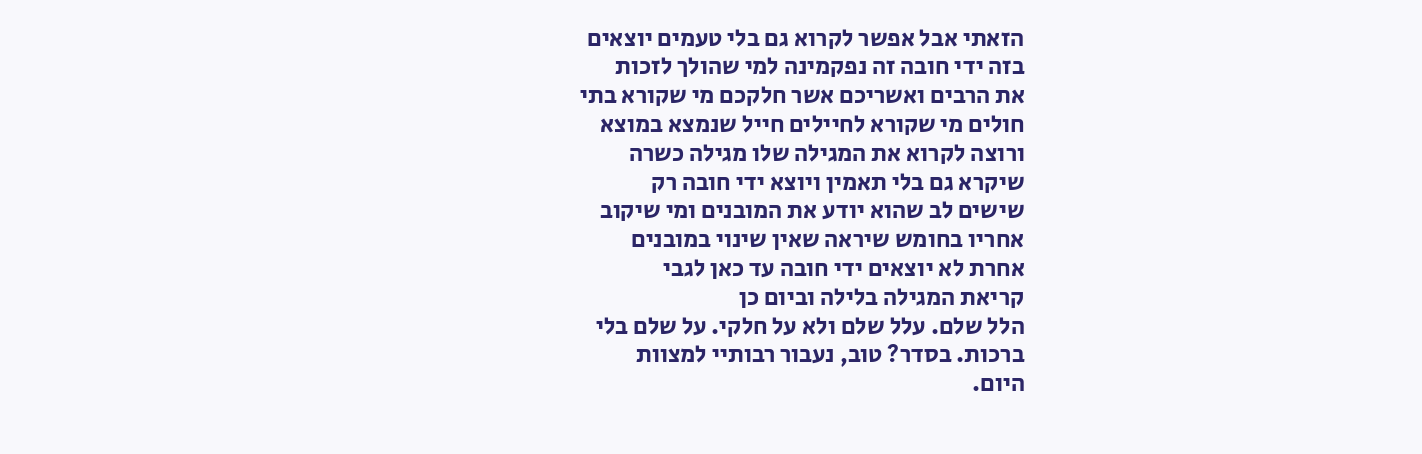הזאתי אבל אפשר לקרוא גם בלי טעמים יוצאים
בזה ידי חובה זה נפקמינה למי שהולך לזכות
את הרבים ואשריכם אשר חלקכם מי שקורא בתי
חולים מי שקורא לחיילים חייל שנמצא במוצא
ורוצה לקרוא את המגילה שלו מגילה כשרה
שיקרא גם בלי תאמין ויוצא ידי חובה רק
שישים לב שהוא יודע את המובנים ומי שיקוב
אחריו בחומש שיראה שאין שינוי במובנים
אחרת לא יוצאים ידי חובה עד כאן לגבי
קריאת המגילה בלילה וביום כן
הלל שלם. עלל שלם ולא על חלקי. על שלם בלי
ברכות. בסדר? טוב, נעבור רבותיי למצוות
היום.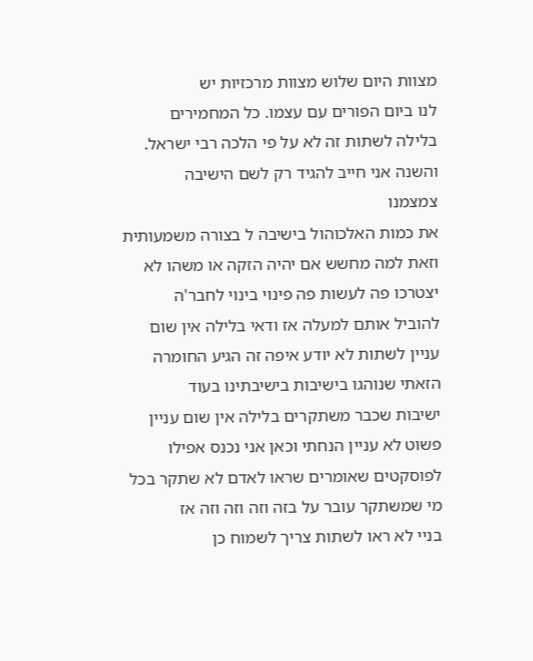מצוות היום שלוש מצוות מרכזיות יש
לנו ביום הפורים עם עצמו. כל המחמירים
בלילה לשתות זה לא על פי הלכה רבי ישראל.
והשנה אני חייב להגיד רק לשם הישיבה
צמצמנו
את כמות האלכוהול בישיבה ל בצורה משמעותית
וזאת למה מחשש אם יהיה הזקה או משהו לא
יצטרכו פה לעשות פה פינוי בינוי לחבר'ה
להוביל אותם למעלה אז ודאי בלילה אין שום
עניין לשתות לא יודע איפה זה הגיע החומרה
הזאתי שנוהגו בישיבות בישיבתינו בעוד
ישיבות שכבר משתקרים בלילה אין שום עניין
פשוט לא עניין הנחתי וכאן אני נכנס אפילו
לפוסקטים שאומרים שראו לאדם לא שתקר בכל
מי שמשתקר עובר על בזה וזה וזה וזה אז
בניי לא ראו לשתות צריך לשמוח כן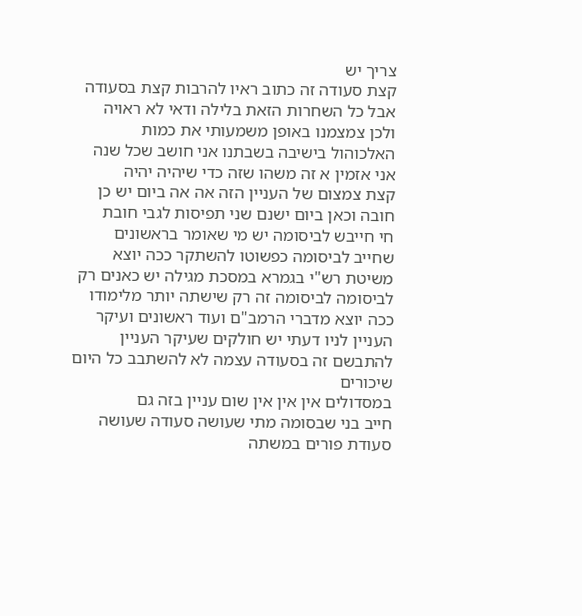צריך יש
קצת סעודה זה כתוב ראיו להרבות קצת בסעודה
אבל כל השחרות הזאת בלילה ודאי לא ראויה
ולכן צמצמנו באופן משמעותי את כמות
האלכוהול בישיבה בשבתנו אני חושב שכל שנה
אני אזמין א זה משהו שזה כדי שיהיה יהיה
קצת צמצום של העניין הזה אה אה ביום יש כן
חובה וכאן ביום ישנם שני תפיסות לגבי חובת
חי חייבש לביסומה יש מי שאומר בראשונים
שחייב לביסומה כפשוטו להשתקר ככה יוצא
משיטת רש"י בגמרא במסכת מגילה יש כאנים רק
לביסומה לביסומה זה רק שישתה יותר מלימודו
ככה יוצא מדברי הרמב"ם ועוד ראשונים ועיקר
העניין לניו דעתי יש חולקים שעיקר העניין
להתבשם זה בסעודה עצמה לא להשתבב כל היום
שיכורים
במסדולים אין אין אין שום עניין בזה גם
חייב בני שבסומה מתי שעושה סעודה שעושה
סעודת פורים במשתה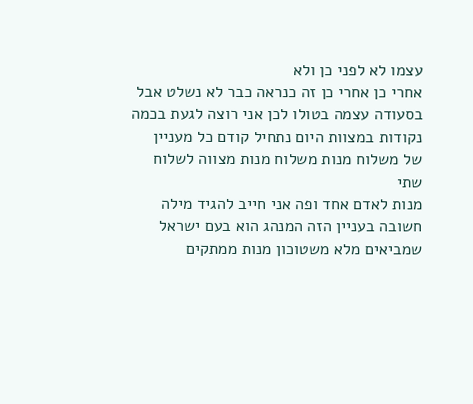עצמו לא לפני כן ולא
אחרי כן אחרי כן זה כנראה כבר לא נשלט אבל
בסעודה עצמה בטולו לכן אני רוצה לגעת בכמה
נקודות במצוות היום נתחיל קודם כל מעניין
של משלוח מנות משלוח מנות מצווה לשלוח שתי
מנות לאדם אחד ופה אני חייב להגיד מילה
חשובה בעניין הזה המנהג הוא בעם ישראל
שמביאים מלא משטוכון מנות ממתקים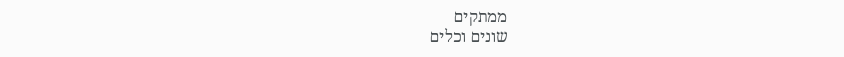ממתקים
שונים וכלים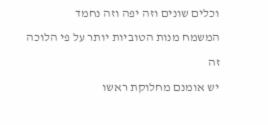וכלים שונים וזה יפה וזה נחמד
המשמח מנות הטוביות יותר על פי הלוכה זה
יש אומנם מחלוקת ראשו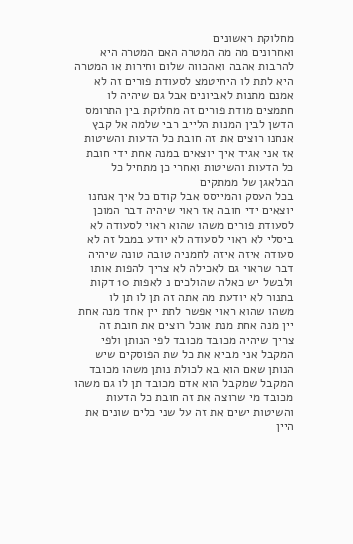מחלוקת ראשונים
ואחרונים מה מה המטרה האם המטרה היא
להרבות אהבה ואהכווה שלום וחירות או המטרה
היא לתת לו היחיטמצ לסעודת פורים זה לא
אמנם מתנות לאביונים אבל גם שיהיה לו
חתמצים מודת פורים זה מחלוקת בין התרומס
הדשן לבין המנות הלייב רבי שלמה אל קבץ
אנחנו רוצים את זה חובת כל הדעות והשיטות
אז אני אגיד איך יוצאים במנה אחת ידי חובת
כל הדעות והשיטות ואחרי כן מתחיל כל
הבלאגן של ממתקים
בכל העסק והמייסס אבל קודם כל איך אנחנו
יוצאים ידי חובה אז ראוי שיהיה דבר המוכן
לסעודת פורים משהו שהוא ראוי לסעודה לא
ביסלי לא ראוי לסעודה לא יודע במבל זה לא
סעודה איזה איזה לחמניה טובה טונה שיהיה
דבר שראוי גם לאכילה לא צריך להפות אותו
ולבשל יש כאלה שהולכים נ לאפות 10 דקות
בתנור לא יודעת מה אתה זה תן לו תן לו
משהו שהוא ראוי אפשר לתת יין אחד מנה אחת
יין מנה אחת מנת אוכל רוצים את חובת זה
צריך שיהיה מכובד מכובד לפי הנותן ולפי
המקבל אני מביא את כל שת הפוסקים שיש
הנותן שאם הוא בא לכולת נותן משהו מכובד
המקבל שמקבל הוא אדם מכובד תן לו גם משהו
מכובד מי שרוצה את זה חובת כל הדעות
והשיטות ישים את זה על שני כלים שונים את
היין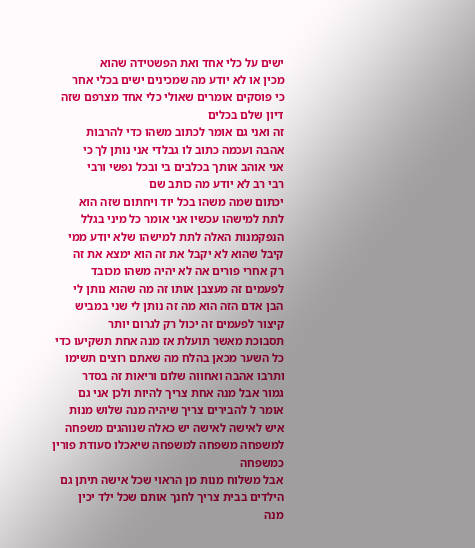ישים על כלי אחד ואת הפשטידה שהוא
מכין או לא יודע מה שמכינים ישים בכלי אחר
כי פוסקים אומרים שאולי כלי אחד מצרפם שזה
דיון שלם בכלים
זה ואני גם אומר לכתוב משהו כדי להרבות
אהבה ועכמה כתוב לו גבלדי אני נותן לך כי
אני אוהב אותך בכלבים בי ובכל נפשי ורבי
רבי רב לא יודע מה כותב שם
יכתום שמה משהו בכל יוד ויחתום שזה הוא
לתת למישהו עכשיו אני אומר כל מיני בגלל
הנפקמנות האלה לתת למישהו שלא יודע ממי
קיבל שהוא לא יקבל את זה הוא ימצא את זה
רק אחרי פורים אה לא יהיה משהו מכובד
לפעמים זה מעצבן אותו זה מה שהוא נותן לי
הבן אדם הזה הוא מה זה נותן לי שני במביש
קיצור לפעמים זה יכול רק לגרום יותר
תסבוכת מאשר תועלת אז מנה אחת תשקיעו כדי
כל השער מכאן בהלח מה שאתם רוצים תשימו
ותרבו אהבה ואחווה שלום וריאות זה בסדר
גמור אבל מנה אחת צריך להיות ולכן אני גם
אומר ל להבירים צריך שיהיה מנה שלוש מנות
איש לאישה לאישה יש כאלה שנוהגים משפחה
למשפחה משפחה למשפחה שיאכלו סעודת פורין
כמשפחה
אבל משלוח מנות מן הראוי שכל אישה תיתן גם
הילדים בבית צריך לחנך אותם שכל ילד יכין
מנה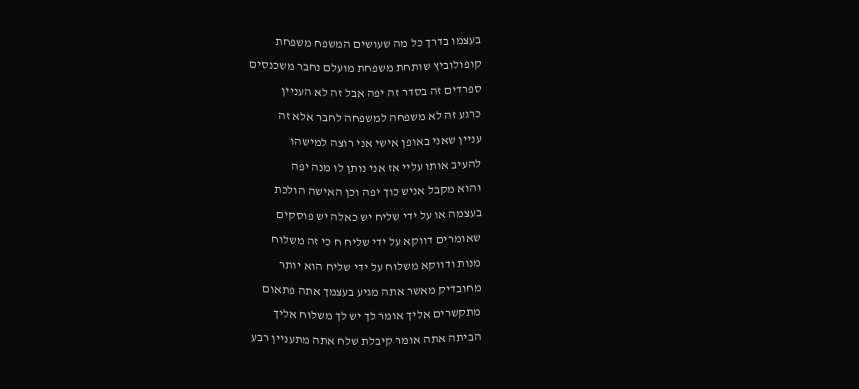בעצמו בדרך כל מה שעושים המשפח משפחת
קופולוביץ שותחת משפחת מועלם נחבר משכנסים
ספרדים זה בסדר זה יפה אבל זה לא העניין
כרגע זה לא משפחה למשפחה לחבר אלא זה
עניין שאני באופן אישי אני רוצה למישהו
להעיב אותו עליי אז אני נותן לו מנה יפה
והוא מקבל אניש כוך יפה וכן האישה הולכת
בעצמה או על ידי שליח יש כאלה יש פוסקים
שאומרים דווקא על ידי שליח ח כי זה משלוח
מנות ודווקא משלוח על ידי שליח הוא יותר
מחובדיק מאשר אתה מגיע בעצמך אתה פתאום
מתקשרים אליך אומר לך יש לך משלוח אליך
הביתה אתה אומר קיבלת שלח אתה מתעניין רבע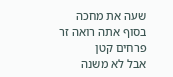שעה את מחכה בסוף אתה רואה זר פרחים קטן
אבל לא משנה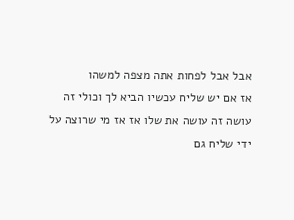אבל אבל לפחות אתה מצפה למשהו
אז אם יש שליח עכשיו הביא לך וכולי זה
עושה זה עושה את שלו אז אז מי שרוצה על
ידי שליח גם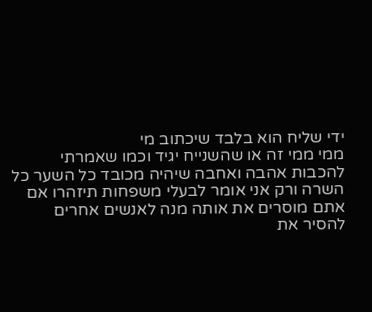ידי שליח הוא בלבד שיכתוב מי
ממי ממי זה או שהשנייח יגיד וכמו שאמרתי
להכבות אהבה ואחבה שיהיה מכובד כל השער כל
השרה ורק אני אומר לבעלי משפחות תיזהרו אם
אתם מוסרים את אותה מנה לאנשים אחרים
להסיר את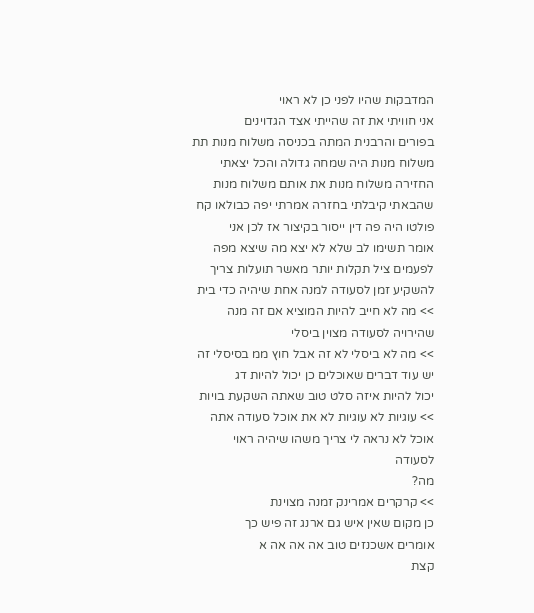המדבקות שהיו לפני כן לא ראוי
אני חוויתי את זה שהייתי אצד הגדוינים
בפורים והרבנית המתה בכניסה משלוח מנות תת
משלוח מנות היה שמחה גדולה והכל יצאתי
החזירה משלוח מנות את אותם משלוח מנות
שהבאתי קיבלתי בחזרה אמרתי יפה כבולאו קח
פולטו היה פה דין ייסור בקיצור אז לכן אני
אומר תשימו לב שלא לא יצא מה שיצא מפה
לפעמים ציל תקלות יותר מאשר תועלות צריך
להשקיע זמן לסעודה למנה אחת שיהיה כדי בית
>> מה לא חייב להיות המוציא אם זה מנה
שהירויה לסעודה מצוין ביסלי
>> מה לא ביסלי לא זה אבל חוץ ממ בסיסלי זה
יש עוד דברים שאוכלים כן יכול להיות דג
יכול להיות איזה סלט טוב שאתה השקעת בויות
>> עוגיות לא עוגיות לא את אוכל סעודה אתה
אוכל לא נראה לי צריך משהו שיהיה ראוי
לסעודה
מה?
>> קרקרים אמרינק זמנה מצוינת
כן מקום שאין איש גם ארנג זה פיש כך
אומרים אשכנזים טוב אה אה אה א
קצת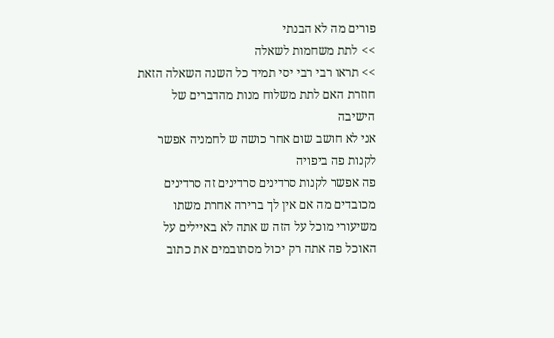פורים מה לא הבנתי
>> לתת משחמות לשאלה
>> תראו רבי רבי יסי תמיד כל השנה השאלה הזאת
חוזרת האם לתת משלוח מנות מהדברים של
הישיבה
אני לא חושב שום אחר כושה ש לחמניה אפשר
לקנות פה ביפויה
פה אפשר לקנות סרדינים סרדינים זה סרדינים
מכובדים מה אם אין לך ברירה אחרת משתו
משיעורי מוכל על הזה ש אתה לא באיילים על
האוכל פה אתה רק יכול מסתובמים את כתוב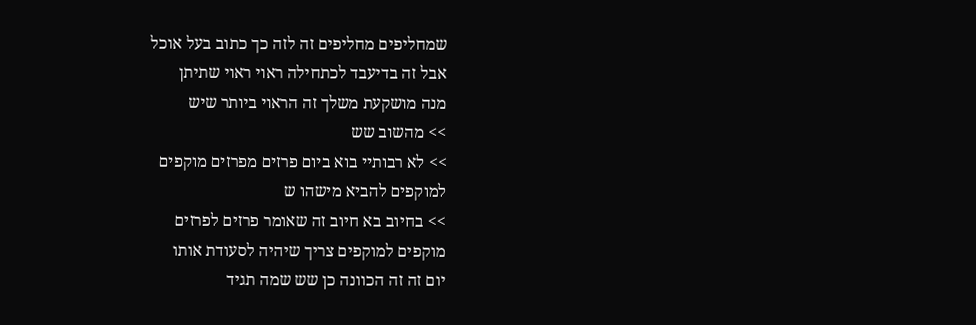שמחליפים מחליפים זה לזה כך כתוב בעל אוכל
אבל זה בדיעבד לכתחילה ראוי ראוי שתיתן
מנה מושקעת משלך זה הראוי ביותר שיש
>> מהשוב שש
>> לא רבותיי בוא ביום פרזים מפרזים מוקפים
למוקפים להביא מישהו ש
>> בחיוב בא חיוב זה שאומר פרזים לפרזים
מוקפים למוקפים צריך שיהיה לסעודת אותו
יום זה זה הכוונה כן שש שמה תגיד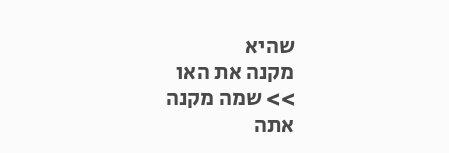שהיא
מקנה את האו
>> שמה מקנה
אתה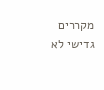מקררים
גדישי לא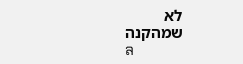לא
שמהקנה
ล